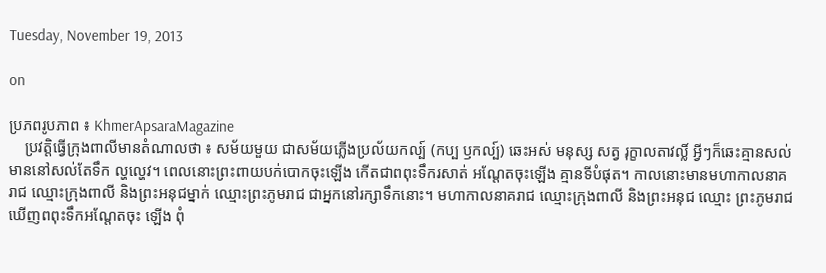Tuesday, November 19, 2013

on

ប្រភពរូបភាព ៖ KhmerApsaraMagazine
    ប្រវត្តិធ្វើក្រុងពាលីមានតំណាលថា ៖ សម័យមួយ ជាសម័យភ្លើងប្រល័យកល្ប៍ (កប្ប ឫកល្ប៍) ឆេះអស់ មនុស្ស សត្វ រុក្ខាលតាវល្លិ៍ អ្វីៗក៏ឆេះគ្មានសល់ មាននៅសល់តែទឹក ល្ហល្ហេវ។ ពេលនោះព្រះពាយបក់បោកចុះឡើង កើតជាពពុះទឹករសាត់ អណ្តែតចុះឡើង គ្មានទីបំផុត។ កាលនោះមានមហាកាលនាគរាជ ឈ្មោះក្រុងពាលី និងព្រះអនុជម្នាក់ ឈ្មោះព្រះភូមរាជ ជាអ្នកនៅរក្សាទឹកនោះ។ មហាកាលនាគរាជ ឈ្មោះក្រុងពាលី និងព្រះអនុជ ឈ្មោះ ព្រះភូមរាជ ឃើញពពុះទឹកអណ្តែតចុះ ឡើង ពុំ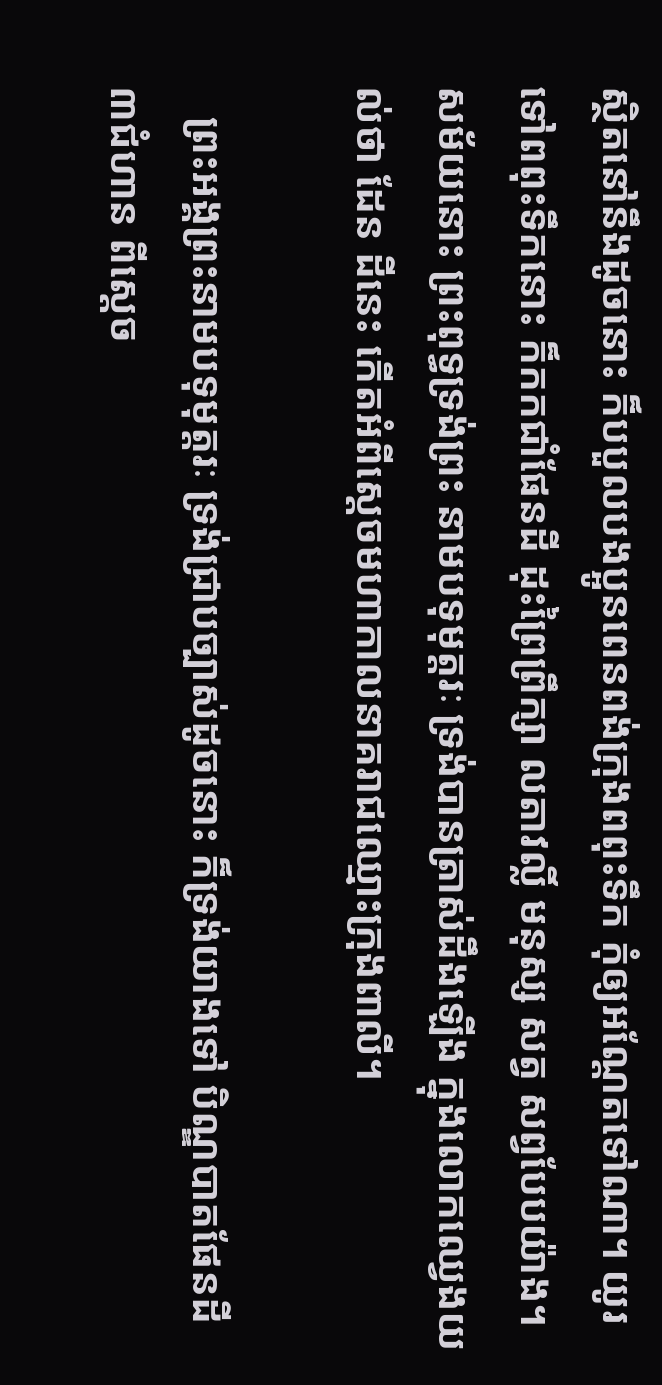ស្ថិតនៅនឹងដូចនោះ ក៏បបួលបងប្អូនពេនពង់ក្រុងពពុះទឹក កុំឲ្យអណ្តែតទៅណា។ យូរទៅពពុះទឹកនោះ ក៏កកជាំផែនដី ដុះព្រៃព្រឹក្សា លតាវល្លិ៍ មនុស្ស សត្វ សព្វបែបយ៉ាង។ សម័យនោះ ព្រះពុទ្ធទ្រង់ព្រះ នាមបទុមុត្តរៈ ទ្រង់បានត្រាស់ដឹងឡើង ក្នុងលោកឈ្វេងយល់ថា ដែន ដីនេះ កើតអំពីស្តេចមហាកាលនាគរាជឈ្មោះក្រុងពាលី។

   ព្រះអង្គព្រះនាមបទុមុត្តរៈ ទ្រង់ជ្រាបច្បាស់ដូចនោះ ក៏ទ្រង់យាងទៅ បិណ្ឌបាតផែនដី ៣ជំហាន ពីស្តេច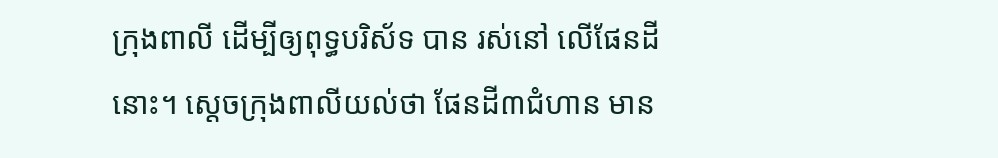ក្រុងពាលី ដើម្បីឲ្យពុទ្ធបរិស័ទ បាន រស់នៅ លើផែនដីនោះ។ ស្តេចក្រុងពាលីយល់ថា ផែនដី៣ជំហាន មាន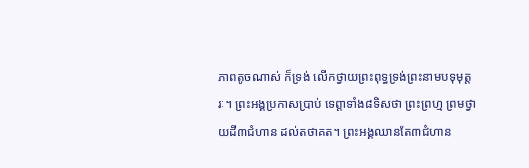ភាពតូចណាស់ ក៏ទ្រង់ លើកថ្វាយព្រះពុទ្ធទ្រង់ព្រះនាមបទុមុត្តរៈ។ ព្រះអង្គប្រកាសប្រាប់ ទេព្តាទាំង៨ទិសថា ព្រះព្រហ្ម ព្រមថ្វាយដី៣ជំហាន ដល់តថាគត។ ព្រះអង្គឈានតែ៣ជំហាន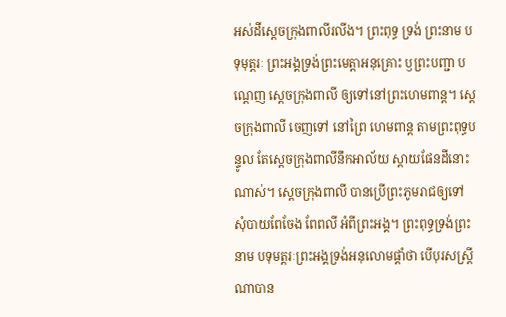អស់ដីស្តេចក្រុងពាលីរលីង។ ព្រះពុទ្ធ ទ្រង់ ព្រះនាម បទុមុត្តរៈ ព្រះអង្គទ្រង់ព្រះមេត្តាអនុគ្រោះ ឫព្រះបញ្ជា បណ្តេញ ស្តេចក្រុងពាលី ឲ្យទៅនៅព្រះហេមពាន្ត។ ស្តេចក្រុងពាលី ចេញទៅ នៅព្រៃ ហេមពាន្ត តាមព្រះពុទ្ធបន្ទូល តែស្តេចក្រុងពាលីនឹកអាល័យ ស្តាយផែនដីនោះណាស់។ ស្តេចក្រុងពាលី បានប្រើព្រះភូមរាជឲ្យទៅ សុំបាយពែចែង ពែពលី អំពីព្រះអង្គ។ ព្រះពុទ្ធទ្រង់ព្រះនាម បទុមត្តរៈព្រះអង្គទ្រង់អនុលោមផ្តាំថា បើបុរសស្ត្រី ណាបាន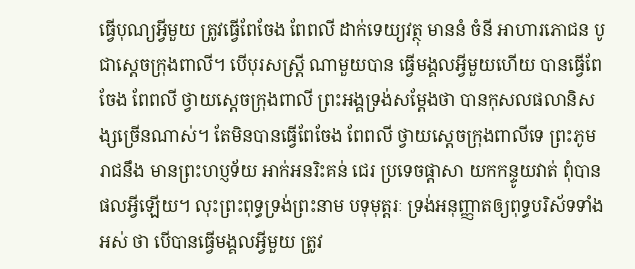ធ្វើបុណ្យអ្វីមួយ ត្រូវធ្វើពែចែង ពែពលី ដាក់ទេយ្យវត្ថុ មាននំ ចំនី អាហារភោជន បូជាស្តេចក្រុងពាលី។ បើបុរសស្ត្រី ណាមួយបាន ធ្វើមង្គលអ្វីមួយហើយ បានធ្វើពែចែង ពែពលី ថ្វាយស្តេចក្រុងពាលី ព្រះអង្គទ្រង់សម្តែងថា បានកុសលផលានិសង្សច្រើនណាស់។ តែមិនបានធ្វើពែចែង ពែពលី ថ្វាយស្តេចក្រុងពាលីទេ ព្រះភូមរាជនឹង មានព្រះហប្ញទ័យ អាក់អនរិះគន់ ជេរ ប្រទេចផ្តាសា យកកន្ទូយវាត់ ពុំបានផលអ្វីឡើយ។ លុះព្រះពុទ្ធទ្រង់ព្រះនាម បទុមុត្តរៈ ទ្រង់អនុញ្ញាតឲ្យពុទ្ធបរិស័ទទាំងអស់ ថា បើបានធ្វើមង្គលអ្វីមួយ ត្រូវ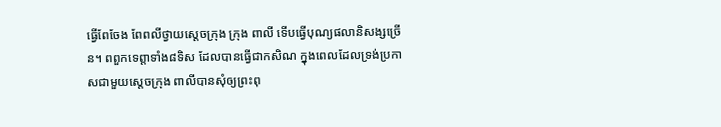ធ្វើពែចែង ពែពលីថ្វាយស្តេចក្រុង ក្រុង ពាលី ទើបធ្វើបុណ្យផលានិសង្សច្រើន។ ពពួកទេព្តាទាំង៨ទិស ដែលបានធ្វើជាកសិណ ក្នុងពេលដែលទ្រង់ប្រកាសជាមួយស្តេចក្រុង ពាលីបានសុំឲ្យព្រះពុ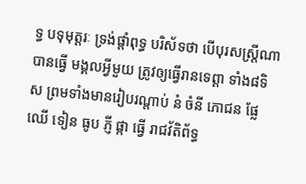ទ្ធ បទុមុត្តរៈ ទ្រង់ផ្តាំពុទ្ធ បរិស័ទថា បើបុរសស្ត្រីណាបានធ្វើ មង្គលអ្វីមួយ ត្រូវឲ្យធ្វើរានទេព្តា ទាំង៨ទិស ព្រមទាំងមានរៀបរណ្តាប់ នំ ចំនី ភោជន ផ្លែឈើ ទៀន ធូប ភ្ញី ផ្កា ធ្វើ រាជវ័តិព័ទ្ធ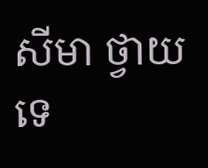សីមា ថ្វាយទេ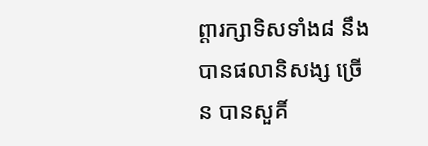ព្តារក្សាទិសទាំង៨ នឹងបានផលានិសង្ស ច្រើន បានសួគិ៍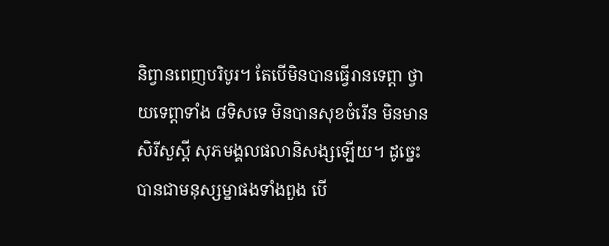និព្វានពេញបរិបូរ។ តែបើមិនបានធ្វើរានទេព្តា ថ្វាយទេព្តាទាំង ៨ទិសទេ មិនបានសុខចំរើន មិនមានសិរីសួស្តី សុភមង្គលផលានិសង្សឡើយ។ ដូច្នេះ បានជាមនុស្សម្នាផងទាំងពួង បើ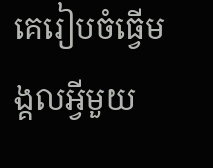គេរៀបចំធ្វើមង្គលអ្វីមួយ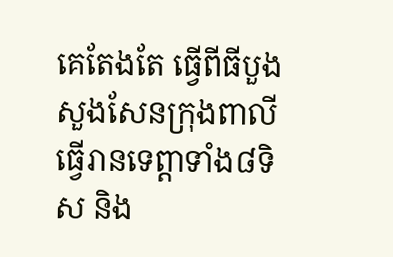គេតែងតែ ធ្វើពីធីបួងសួងសែនក្រុងពាលី ធ្វើរានទេព្តាទាំង៨ទិស និង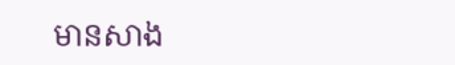មានសាង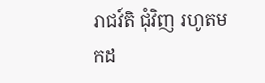រាជវ៍តិ ជុំវិញ រហូតមកដ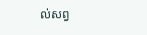ល់សព្វ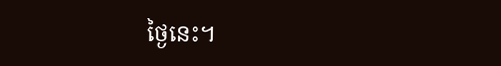ថ្ងៃនេះ។